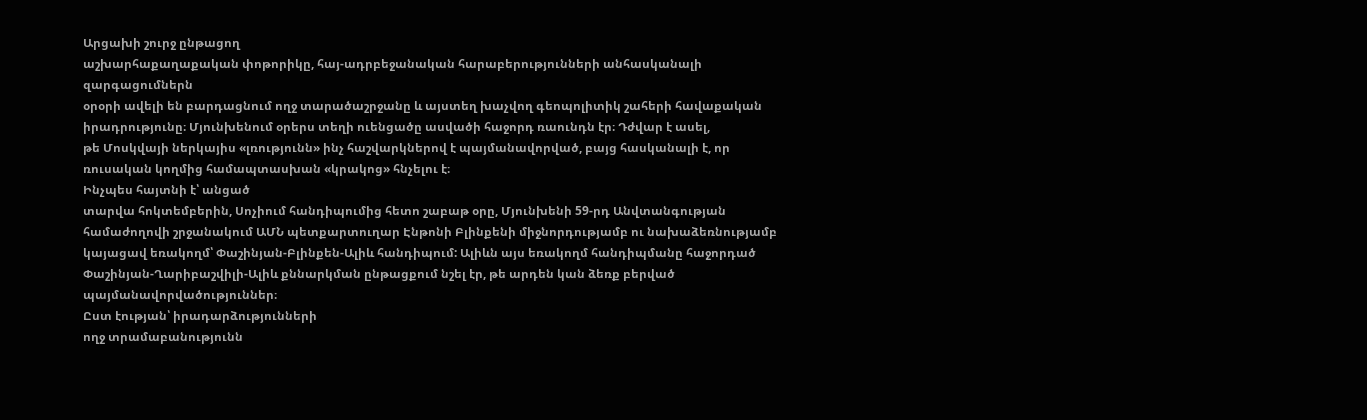Արցախի շուրջ ընթացող
աշխարհաքաղաքական փոթորիկը, հայ-ադրբեջանական հարաբերությունների անհասկանալի զարգացումներն
օրօրի ավելի են բարդացնում ողջ տարածաշրջանը և այստեղ խաչվող գեոպոլիտիկ շահերի հավաքական
իրադրությունը։ Մյունխենում օրերս տեղի ուենցածը ասվածի հաջորդ ռաունդն էր։ Դժվար է ասել,
թե Մոսկվայի ներկայիս «լռությունն» ինչ հաշվարկներով է պայմանավորված, բայց հասկանալի է, որ ռուսական կողմից համապտասխան «կրակոց» հնչելու է։
Ինչպես հայտնի է՝ անցած
տարվա հոկտեմբերին, Սոչիում հանդիպումից հետո շաբաթ օրը, Մյունխենի 59-րդ Անվտանգության
համաժողովի շրջանակում ԱՄՆ պետքարտուղար Էնթոնի Բլինքենի միջնորդությամբ ու նախաձեռնությամբ
կայացավ եռակողմ՝ Փաշինյան-Բլինքեն-Ալիև հանդիպում: Ալիևն այս եռակողմ հանդիպմանը հաջորդած
Փաշինյան-Ղարիբաշվիլի-Ալիև քննարկման ընթացքում նշել էր, թե արդեն կան ձեռք բերված
պայմանավորվածություններ։
Ըստ էության՝ իրադարձությունների
ողջ տրամաբանությունն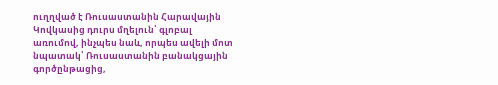ուղղված է Ռուսաստանին Հարավային Կովկասից դուրս մղելուն՝ գլոբալ
առումով, ինչպես նաև, որպես ավելի մոտ նպատակ՝ Ռուսաստանին բանակցային գործընթացից,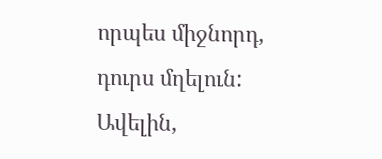որպես միջնորդ, դուրս մղելուն: Ավելին,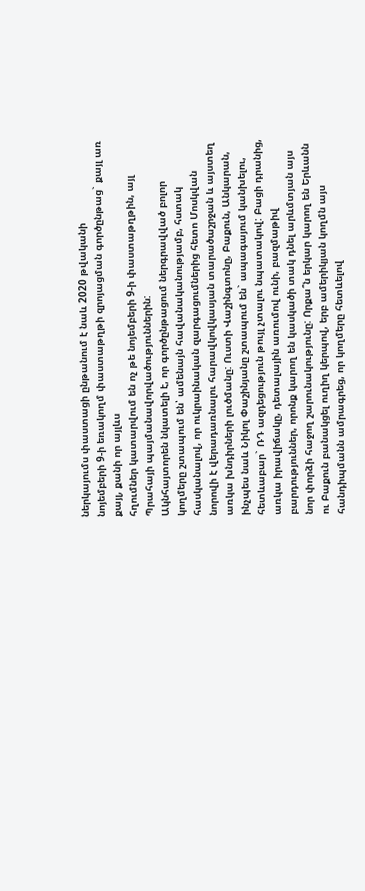ներկայումս փաստացի ընթանում է նաև 2020 թվականի
նոյեմբերի 9-ի եռակողմ փաստաթղթի զրոյացման գործընթաց` քայլ առ քայլ, քանի որ այլևս
հղումներ կատարվում են ոչ թե նոյեմբերի 9-ի փաստաթղթին, այլ Պրահայի պայմանավորվածություններին:
Ակնհայտորեն նկատելի է, որ գործընթացում ներգրավված բոլոր կողմերը շտապում են՝ ամենայն հավանականությամբ, հստակ հասկանալով, որ ուկրաինական զարգացումներից հետո Մոսկվան նորովի է վերադառնալու հարավկովկասյան տարածաշրջան և այստեղ առկա խնդիրների լուծմանը: Ուստի Վաշինգտոնը, Բաքուն, Անկարան, ինչպես նաև Նիկոլ Փաշինյանը շտապում են` ապագայում կանխելու, հետևաբար` ՌԴ ազդեցություն թույլ չտալու նպատակով: Բացի դրանից, առկա իրավիճակը, դետալային առումով ունի, բազմաթիվ բարդություններ, որոնք կարող են կասկածի տակ դնել արևմտյան այս նոր փորձի հաջող շարունակությունը: Որքա՞ն երկար կարող են Երևանն ու Բաքուն բանակցել ուղիղ կերպով, երբ ամերիկյան կողմն այս հանդիպմանն ամրագրեց, որ կողմերը հետևելով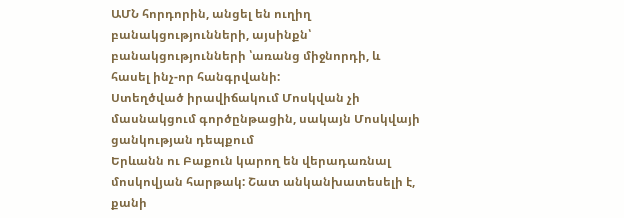ԱՄՆ հորդորին, անցել են ուղիղ բանակցությունների, այսինքն՝ բանակցությունների ՝առանց միջնորդի, և հասել ինչ-որ հանգրվանի:
Ստեղծված իրավիճակում Մոսկվան չի մասնակցում գործընթացին, սակայն Մոսկվայի ցանկության դեպքում
Երևանն ու Բաքուն կարող են վերադառնալ մոսկովյան հարթակ: Շատ անկանխատեսելի է, քանի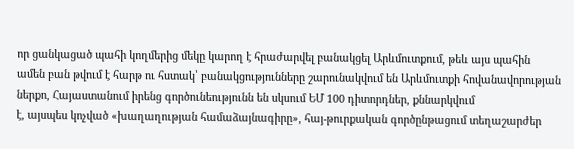որ ցանկացած պահի կողմերից մեկը կարող է հրաժարվել բանակցել Արևմուտքում, թեև այս պահին
ամեն բան թվում է հարթ ու հստակ՝ բանակցությունները շարունակվում են Արևմուտքի հովանավորության
ներքո, Հայաստանում իրենց գործունեությունն են սկսում ԵՄ 100 դիտորդներ, քննարկվում
է, այսպես կոչված «խաղաղության համաձայնագիրը», հայ-թուրքական գործընթացում տեղաշարժեր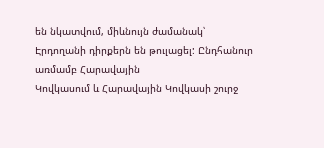են նկատվում, միևնույն ժամանակ՝ Էրդողանի դիրքերն են թուլացել: Ընդհանուր առմամբ Հարավային
Կովկասում և Հարավային Կովկասի շուրջ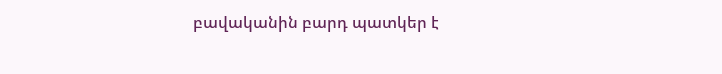բավականին բարդ պատկեր է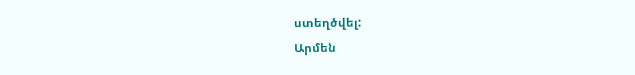ստեղծվել:
Արմեն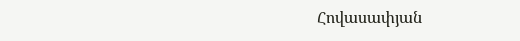Հովասափյան